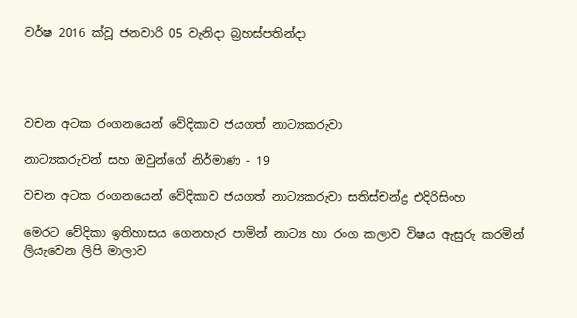වර්ෂ 2016 ක්වූ ජනවාරි 05 වැනිදා බ්‍රහස්පතින්දා




වචන අටක රංගනයෙන් වේදිකාව ජයගත් නාට්‍යකරුවා

නාට්‍යකරුවන් සහ ඔවුන්ගේ නිර්මාණ - 19

වචන අටක රංගනයෙන් වේදිකාව ජයගත් නාට්‍යකරුවා සතිස්චන්ද්‍ර එදිරිසිංහ

මෙරට වේදිකා ඉතිහාසය ගෙනහැර පාමින් නාට්‍ය හා රංග කලාව විෂය ඇසුරු කරමින් ලියැවෙන ලිපි මාලාව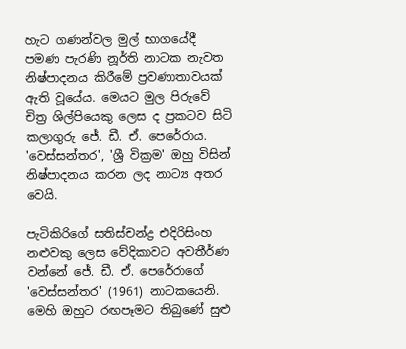හැට ගණන්වල මුල් භාගයේදී පමණ පැරණි නූර්ති නාටක නැවත නිෂ්පාදනය කිරීමේ ප්‍රවණාතාවයක් ඇති වූයේය. මෙයට මුල පිරුවේ චිත්‍ර ශිල්පියෙකු ලෙස ද ප්‍රකටව සිටි කලාගුරු ජේ. ඩී. ඒ. පෙරේරාය. 'වෙස්සන්තර', 'ශ්‍රී වික්‍රම' ඔහු විසින් නිෂ්පාදනය කරන ලද නාට්‍ය අතර වෙයි.

පැටිකිරිගේ සතිස්චන්ද්‍ර එදිරිසිංහ නළුවකු ලෙස වේදිකාවට අවතීර්ණ වන්නේ ජේ. ඩී. ඒ. පෙරේරාගේ 'වෙස්සන්තර' (1961) නාටකයෙනි. මෙහි ඔහුට රඟපෑමට තිබුණේ සුළු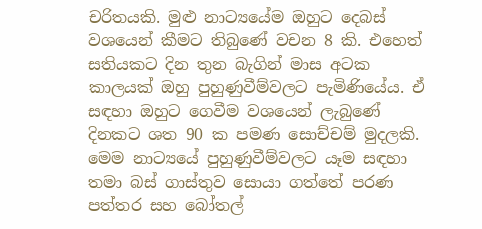චරිතයකි. මුළු නාට්‍යයේම ඔහුට දෙබස් වශයෙන් කීමට තිබුණේ වචන 8 කි. එහෙත් සතියකට දින තුන බැගින් මාස අටක කාලයක් ඔහු පුහුණුවීම්වලට පැමිණියේය. ඒ සඳහා ඔහුට ගෙවීම වශයෙන් ලැබුණේ දිනකට ශත 90 ක පමණ සොච්චම් මුදලකි. මෙම නාට්‍යයේ පුහුණුවීම්වලට යෑම සඳහා තමා බස් ගාස්තුව සොයා ගත්තේ පරණ පත්තර සහ බෝතල්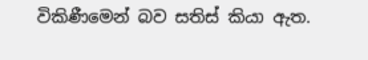විකිණීමෙන් බව සතිස් කියා ඇත.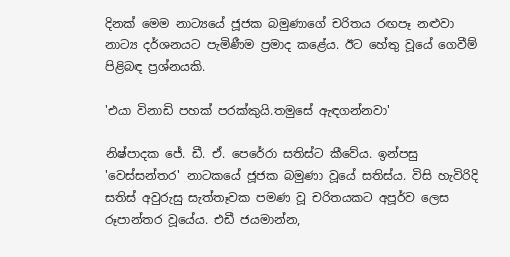දිනක් මෙම නාට්‍යයේ ජූජක බමුණාගේ චරිතය රඟපෑ නළුවා නාට්‍ය දර්ශනයට පැමිණීම ප්‍රමාද කළේය. ඊට හේතු වූයේ ගෙවීම් පිළිබඳ ප්‍රශ්නයකි.

'එයා විනාඩි පහක් පරක්කුයි.තමුසේ ඇඳගන්නවා'

නිෂ්පාදක ජේ. ඩී. ඒ. පෙරේරා සතිස්ට කීවේය. ඉන්පසු 'වෙස්සන්තර' නාටකයේ ජූජක බමුණා වූයේ සතිස්ය. විසි හැවිරිදි සතිස් අවුරුසු සැත්තෑවක පමණ වූ චරිතයකට අපූර්ව ලෙස රූපාන්තර වූයේය. එඩී ජයමාන්න,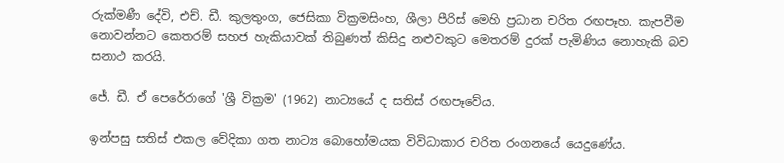රුක්මණී දේවි, එච්. ඩී. කුලතුංග, ජෙසිකා වික්‍රමසිංහ, ශීලා පීරිස් මෙහි ප්‍රධාන චරිත රඟපෑහ. කැපවීම නොවන්නට කෙතරම් සහජ හැකියාවක් තිබුණත් කිසිදු නළුවකුට මෙතරම් දුරක් පැමිණිය නොහැකි බව සනාථ කරයි.

ජේ. ඩී. ඒ පෙරේරාගේ 'ශ්‍රී වික්‍රම' (1962) නාට්‍යයේ ද සතිස් රඟපෑවේය.

ඉන්පසු සතිස් එකල වේදිකා ගත නාට්‍ය බොහෝමයක විවිධාකාර චරිත රංගනයේ යෙදුණේය.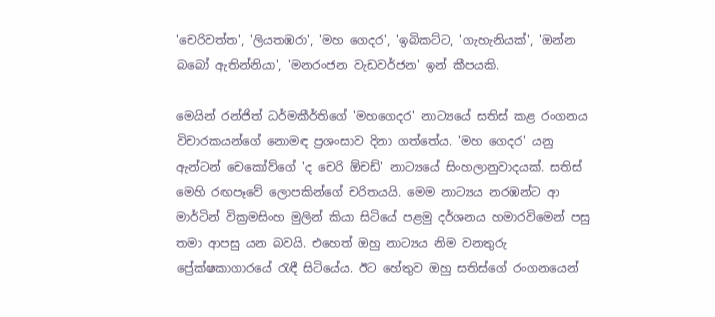'චෙරිවත්ත', 'ලියතඹරා', 'මහ ගෙදර', 'ඉබිකට්ට, 'ගැහැනියක්', 'ඔන්න බබෝ ඇතින්නියා', 'මනරංජන වැඩවර්ජන' ඉන් කීපයකි.

මෙයින් රන්ජිත් ධර්මකීර්තිගේ 'මහගෙදර' නාට්‍යයේ සතිස් කළ රංගනය විචාරකයන්ගේ නොමඳ ප්‍රශංසාව දිනා ගත්තේය. 'මහ ගෙදර' යනු ඇන්ටන් චෙකෝව්ගේ 'ද චෙරි ඕචඩ්' නාට්‍යයේ සිංහලානුවාදයක්. සතිස් මෙහි රඟපෑවේ ලොපකින්ගේ චරිතයයි. මෙම නාට්‍යය නරඹන්ට ආ මාර්ටින් වික්‍රමසිංහ මුලින් කියා සිටියේ පළමු දර්ශනය හමාරවිමෙන් පසු තමා ආපසු යන බවයි. එහෙත් ඔහු නාට්‍යය නිම වනතුරු ප්‍රේක්ෂකාගාරයේ රැඳී සිටියේය. ඊට හේතුව ඔහු සතිස්ගේ රංගනයෙන්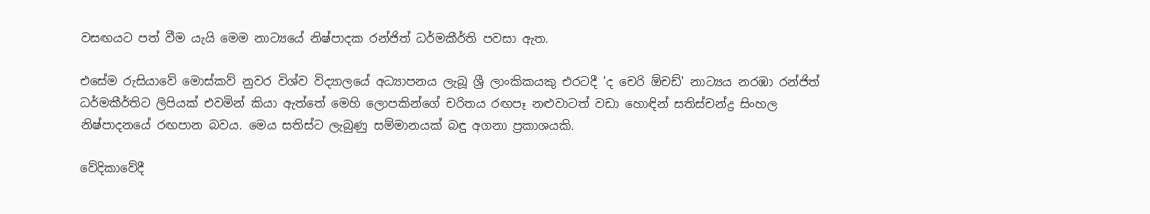වසඟයට පත් වීම යැයි මෙම නාට්‍යයේ නිෂ්පාදක රන්ජිත් ධර්මකීර්ති පවසා ඇත.

එසේම රුසියාවේ මොස්කව් නුවර විශ්ව විද්‍යාලයේ අධ්‍යාපනය ලැබූ ශ්‍රී ලාංකිකයකු එරටදී 'ද චෙරි ඕචඩ්' නාට්‍යය නරඹා රන්ජිත් ධර්මකීර්තිට ලිපියක් එවමින් කියා ඇත්තේ මෙහි ලොපකින්ගේ චරිතය රඟපෑ නළුවාටත් වඩා හොඳින් සතිස්චන්ද්‍ර සිංහල නිෂ්පාදනයේ රඟපාන බවය. මෙය සතිස්ට ලැබුණු සම්මානයක් බඳු අගනා ප්‍රකාශයකි.

වේදිකාවේදී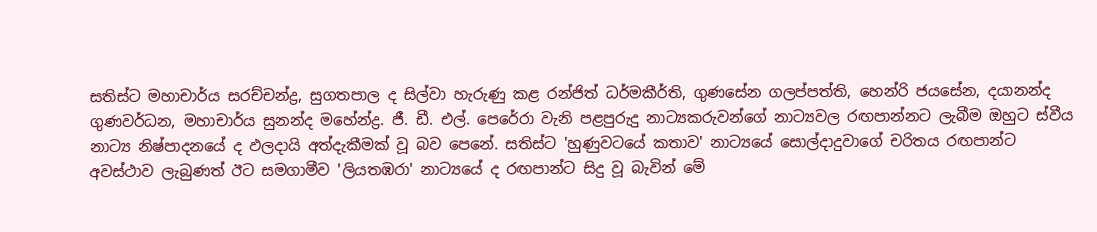සතිස්ට මහාචාර්ය සරච්චන්ද්‍ර, සුගතපාල ද සිල්වා හැරුණු කළ රන්ජිත් ධර්මකීර්ති, ගුණසේන ගලප්පත්ති, හෙන්රි ජයසේන, දයානන්ද ගුණවර්ධන, මහාචාර්ය සුනන්ද මහේන්ද්‍ර. ජී. ඩී. එල්. පෙරේරා වැනි පළපුරුදු නාට්‍යකරුවන්ගේ නාට්‍යවල රඟපාන්නට ලැබීම ඔහුට ස්වීය නාට්‍ය නිෂ්පාදනයේ ද ඵලදායි අත්දැකීමක් වූ බව පෙනේ. සතිස්ට 'හුණුවටයේ කතාව' නාට්‍යයේ සොල්දාදුවාගේ චරිතය රඟපාන්ට අවස්ථාව ලැබුණත් ඊට සමගාමීව 'ලියතඹරා' නාට්‍යයේ ද රඟපාන්ට සිදු වූ බැවින් මේ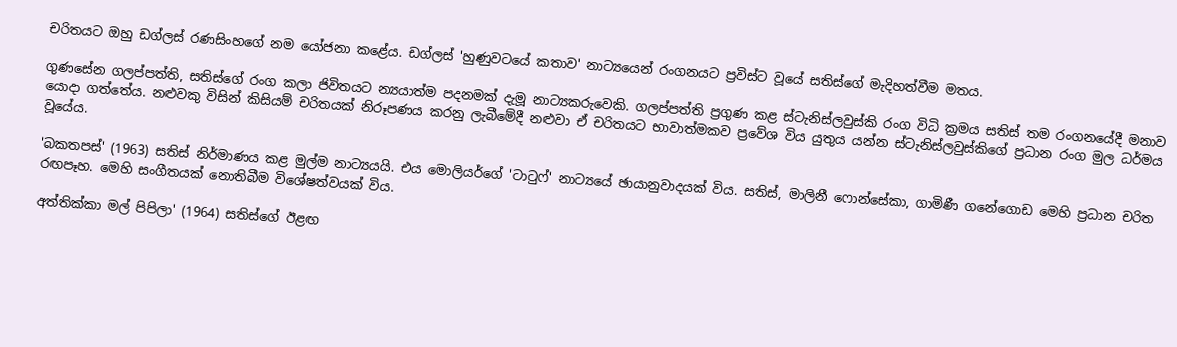චරිතයට ඔහු ඩග්ලස් රණසිංහගේ නම යෝජනා කළේය. ඩග්ලස් 'හුණුවටයේ කතාව' නාට්‍යයෙන් රංගනයට ප්‍රවිස්ට වූයේ සතිස්ගේ මැදිහත්වීම මතය.

ගුණසේන ගලප්පත්ති, සතිස්ගේ රංග කලා ජිවිතයට න්‍යයාත්ම පදනමක් දැමූ නාට්‍යකරුවෙකි. ගලප්පත්ති ප්‍රගුණ කළ ස්ටැනිස්ලවුස්කි රංග විධි ක්‍රමය සතිස් තම රංගනයේදී මනාව යොදා ගත්තේය. නළුවකු විසින් කිසියම් චරිතයක් නිරූපණය කරනු ලැබීමේදී නළුවා ඒ චරිතයට භාවාත්මකව ප්‍රවේශ විය යුතුය යන්න ස්ටැනිස්ලවුස්කිගේ ප්‍රධාන රංග මුල ධර්මය වූයේය.

'බකතපස්' (1963) සතිස් නිර්මාණය කළ මුල්ම නාට්‍යයයි. එය මොලියර්ගේ 'ටාටුෆ්' නාට්‍යයේ ඡායානුවාදයක් විය. සතිස්, මාලිනී ෆොන්සේකා, ගාමිණී ගනේගොඩ මෙහි ප්‍රධාන චරිත රඟපෑහ. මෙහි සංගීතයක් නොතිබීම විශේෂත්වයක් විය.

අත්තික්කා මල් පිපිලා' (1964) සතිස්ගේ ඊළඟ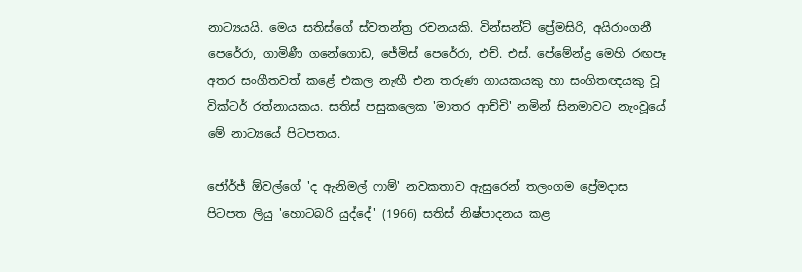නාට්‍යයයි. මෙය සතිස්ගේ ස්වතන්ත්‍ර රචනයකි. වින්සන්ට් ප්‍රේමසිරි, අයිරාංගනී පෙරේරා, ගාමිණී ගනේගොඩ, ජේමිස් පෙරේරා, එච්. එස්. පේමේන්ද්‍ර මෙහි රඟපෑ අතර සංගීතවත් කළේ එකල නැඟී එන තරුණ ගායකයකු හා සංගිතඥයකු වූ වික්ටර් රත්නායකය. සතිස් පසුකලෙක 'මාතර ආච්චි' නමින් සිනමාවට නැංවූයේ මේ නාට්‍යයේ පිටපතය.

ජෝර්ජ් ඕවල්ගේ 'ද ඇනිමල් ෆාම්' නවකතාව ඇසුරෙන් තලංගම ප්‍රේමදාස පිටපත ලියු 'හොටබරි යුද්දේ' (1966) සතිස් නිෂ්පාදනය කළ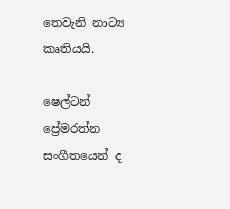තෙවැනි නාට්‍ය කෘතියයි.

ෂෙල්ටන් ප්‍රේමරත්න සංගීතයෙන් ද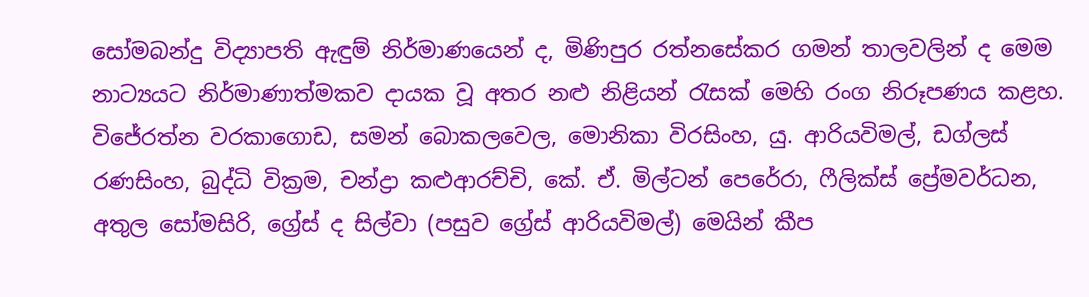සෝමබන්දු විද්‍යාපති ඇඳුම් නිර්මාණයෙන් ද, මිණිපුර රත්නසේකර ගමන් තාලවලින් ද මෙම නාට්‍යයට නිර්මාණාත්මකව දායක වූ අතර නළු නිළියන් රැසක් මෙහි රංග නිරූපණය කළහ. විජේරත්න වරකාගොඩ, සමන් බොකලවෙල, මොනිකා විරසිංහ, යු. ආරියවිමල්, ඩග්ලස් රණසිංහ, බුද්ධි වික්‍රම, චන්ද්‍රා කළුආරච්චි, කේ. ඒ. මිල්ටන් පෙරේරා, ෆීලික්ස් ප්‍රේමවර්ධන, අතුල සෝමසිරි, ග්‍රේස් ද සිල්වා (පසුව ග්‍රේස් ආරියවිමල්) මෙයින් කීප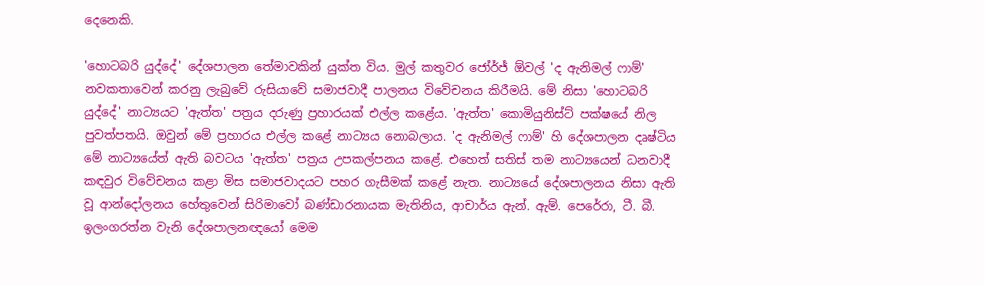දෙනෙකි.

'හොටබරි යුද්දේ' දේශපාලන තේමාවකින් යුක්ත විය. මුල් කතුවර ජෝර්ජ් ඕවල් 'ද ඇනිමල් ෆාම්' නවකතාවෙන් කරනු ලැබුවේ රුසියාවේ සමාජවාදී පාලනය විවේචනය කිරීමයි. මේ නිසා 'හොටබරි යුද්දේ' නාට්‍යයට 'ඇත්ත' පත්‍රය දරුණු ප්‍රහාරයක් එල්ල කළේය. 'ඇත්ත' කොමියුනිස්ට් පක්ෂයේ නිල පුවත්පතයි. ඔවුන් මේ ප්‍රහාරය එල්ල කළේ නාට්‍යය නොබලාය. 'ද ඇනිමල් ෆාම්' හි දේශපාලන දෘෂ්ටිය මේ නාට්‍යයේත් ඇති බවටය 'ඇත්ත' පත්‍රය උපකල්පනය කළේ. එහෙත් සතිස් තම නාට්‍යයෙන් ධනවාදී කඳවුර විවේචනය කළා මිස සමාජවාදයට පහර ගැසීමක් කළේ නැත. නාට්‍යයේ දේශපාලනය නිසා ඇති වූ ආන්දෝලනය හේතුවෙන් සිරිමාවෝ බණ්ඩාරනායක මැතිනිය, ආචාර්ය ඇන්. ඇම්. පෙරේරා, ටී. බී. ඉලංගරත්න වැනි දේශපාලනඥයෝ මෙම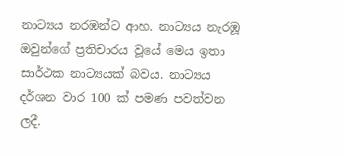නාට්‍යය නරඹන්ට ආහ. නාට්‍යය නැරඹූ ඔවුන්ගේ ප්‍රතිචාරය වූයේ මෙය ඉතා සාර්ථක නාට්‍යයක් බවය. නාට්‍යය දර්ශන වාර 100 ක් පමණ පවත්වන ලදී.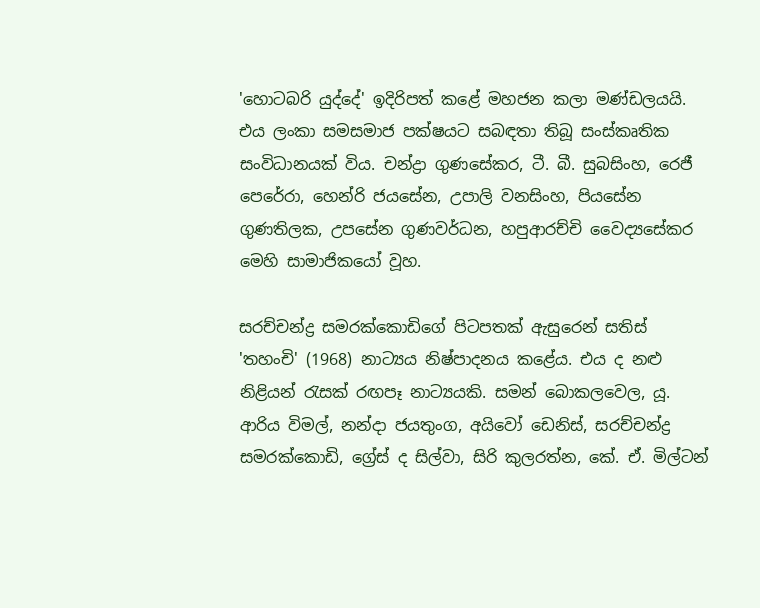'හොටබරි යුද්දේ' ඉදිරිපත් කළේ මහජන කලා මණ්ඩලයයි. එය ලංකා සමසමාජ පක්ෂයට සබඳතා තිබූ සංස්කෘතික සංවිධානයක් විය. චන්ද්‍රා ගුණසේකර, ටී. බී. සුබසිංහ, රෙජී පෙරේරා, හෙන්රි ජයසේන, උපාලි වනසිංහ, පියසේන ගුණතිලක, උපසේන ගුණවර්ධන, හපුආරච්චි වෛද්‍යසේකර මෙහි සාමාජිකයෝ වූහ.

සරච්චන්ද්‍ර සමරක්කොඩිගේ පිටපතක් ඇසුරෙන් සතිස් 'තහංචි' (1968) නාට්‍යය නිෂ්පාදනය කළේය. එය ද නළු නිළියන් රැසක් රඟපෑ නාට්‍යයකි. සමන් බොකලවෙල, යූ. ආරිය විමල්, නන්දා ජයතුංග, අයිවෝ ඩෙනිස්, සරච්චන්ද්‍ර සමරක්කොඩි, ග්‍රේස් ද සිල්වා, සිරි කුලරත්න, කේ. ඒ. මිල්ටන්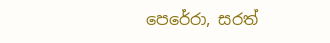පෙරේරා, සරත්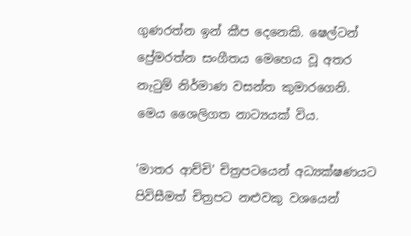ගුණරත්න ඉන් කීප දෙනෙකි. ෂෙල්ටන් ප්‍රේමරත්න සංගීතය මෙහෙය වූ අතර නැටුම් නිර්මාණ වසන්ත කුමාරගෙනි. මෙය ශෛලිගත නාට්‍යයක් විය.

'මාතර ආච්චි' චිත්‍රපටයෙන් අධ්‍යක්ෂණයට පිවිසීමත් චිත්‍රපට නළුවකු වශයෙන්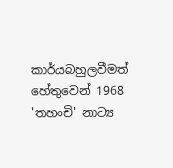කාර්යබහුලවීමත් හේතුවෙන් 1968 'තහංචි' නාට්‍ය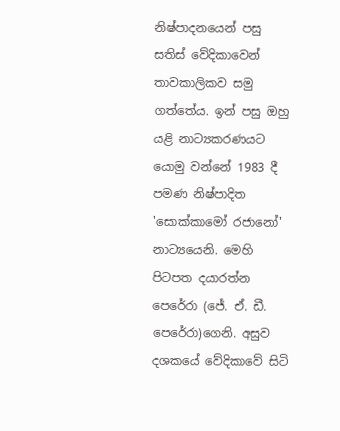නිෂ්පාදනයෙන් පසු සතිස් වේදිකාවෙන් තාවකාලිකව සමු ගත්තේය. ඉන් පසු ඔහු යළි නාට්‍යකරණයට යොමු වන්නේ 1983 දී පමණ නිෂ්පාදිත 'සොක්කාමෝ රජානෝ' නාට්‍යයෙනි. මෙහි පිටපත දයාරත්න පෙරේරා (ජේ. ඒ. ඩී. පෙරේරා)ගෙනි. අසුව දශකයේ වේදිකාවේ සිටි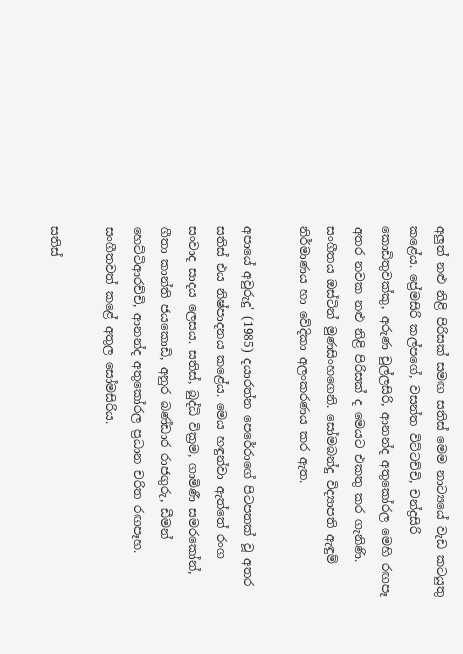අලුත් නළු නිළි පිරිසක් සමඟ සතිස් මෙම නාට්‍යයේ වැඩ කටයුතු කළේය. ප්‍රේමසිරි කල්පගේ, වසන්ත විට්ටච්චි, චන්ද්‍රසිරි කොඩිතුවක්කු, අරුණ චුල්ලසිරි, ආනන්ද අතුකෝරල මෙහි රඟපෑ අතර නවක නළු නිළි පිරිසක් ද මෙයට එකතු කර ගැනිණි. සංගීතය ඔස්ටින් මුණසිංහගෙනි. සෝමබන්දු විද්‍යාපති ඇඳුම් නිර්මාණය හා වේදිකා අලංකරණය කර ඇත.

අපායේ අවුරුදු' (1985) දයාරත්න පෙරේරාගේ පිටපතක් වූ අතර සතිස් එය නිෂ්පාදනය කළේය. මෙය හඳුන්වා ඇත්තේ රංග සංවාද සාදය ලෙසය. සතිස්, බුද්ධි වික්‍රම, ගාමිණී සමරකෝන්, ගීතා කාන්ති ජයකොඩි, අනුර බණ්ඩාර රාජගුරු, ඩීමන් හෙට්ටිආරච්චි, ආනන්ද අතුකෝරල ප්‍රධාන චරිත රඟපෑහ. සංගීතවත් කළේ අතුල සෝමසිරිය.

සතිස්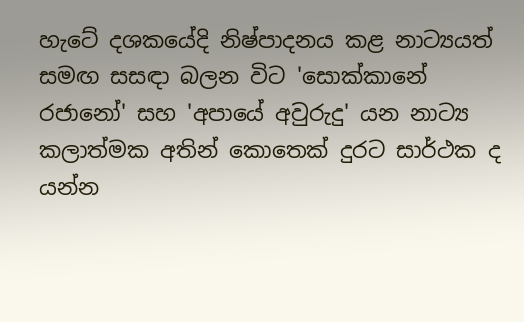හැටේ දශකයේදි නිෂ්පාදනය කළ නාට්‍යයත් සමඟ සසඳා බලන විට 'සොක්කානේ රජානෝ' සහ 'අපායේ අවුරුදු' යන නාට්‍ය කලාත්මක අතින් කොතෙක් දුරට සාර්ථක ද යන්න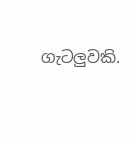ගැටලුවකි.